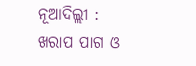ନୂଆଦିଲ୍ଲୀ : ଖରାପ ପାଗ ଓ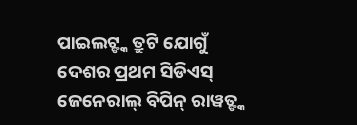ପାଇଲଟ୍ଙ୍କ ତ୍ରୁଟି ଯୋଗୁଁ ଦେଶର ପ୍ରଥମ ସିଡିଏସ୍ ଜେନେରାଲ୍ ବିପିନ୍ ରାୱତ୍ଙ୍କ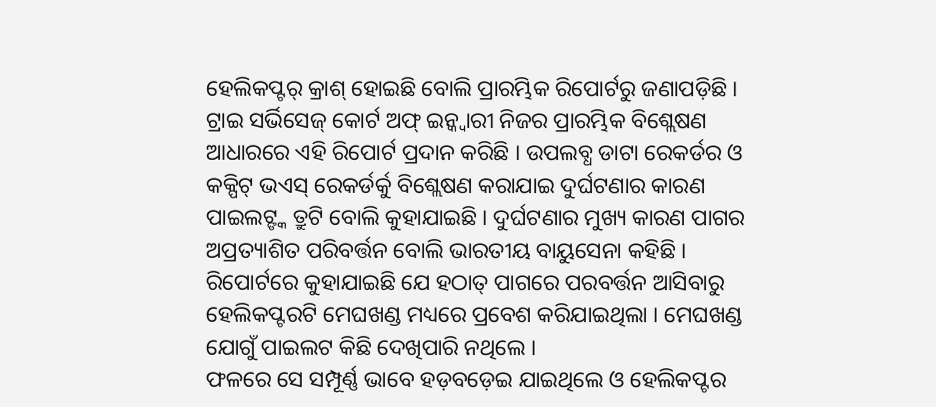ହେଲିକପ୍ଟର୍ କ୍ରାଶ୍ ହୋଇଛି ବୋଲି ପ୍ରାରମ୍ଭିକ ରିପୋର୍ଟରୁ ଜଣାପଡ଼ିଛି । ଟ୍ରାଇ ସର୍ଭିସେଜ୍ କୋର୍ଟ ଅଫ୍ ଇନ୍କ୍ୱାରୀ ନିଜର ପ୍ରାରମ୍ଭିକ ବିଶ୍ଲେଷଣ ଆଧାରରେ ଏହି ରିପୋର୍ଟ ପ୍ରଦାନ କରିଛି । ଉପଲବ୍ଧ ଡାଟା ରେକର୍ଡର ଓ କକ୍ପିଟ୍ ଭଏସ୍ ରେକର୍ଡର୍କୁ ବିଶ୍ଲେଷଣ କରାଯାଇ ଦୁର୍ଘଟଣାର କାରଣ ପାଇଲଟ୍ଙ୍କ ତ୍ରୁଟି ବୋଲି କୁହାଯାଇଛି । ଦୁର୍ଘଟଣାର ମୁଖ୍ୟ କାରଣ ପାଗର ଅପ୍ରତ୍ୟାଶିତ ପରିବର୍ତ୍ତନ ବୋଲି ଭାରତୀୟ ବାୟୁସେନା କହିଛି । ରିପୋର୍ଟରେ କୁହାଯାଇଛି ଯେ ହଠାତ୍ ପାଗରେ ପରବର୍ତ୍ତନ ଆସିବାରୁ ହେଲିକପ୍ଟରଟି ମେଘଖଣ୍ଡ ମଧ୍ୟରେ ପ୍ରବେଶ କରିଯାଇଥିଲା । ମେଘଖଣ୍ଡ ଯୋଗୁଁ ପାଇଲଟ କିଛି ଦେଖିପାରି ନଥିଲେ ।
ଫଳରେ ସେ ସମ୍ପୂର୍ଣ୍ଣ ଭାବେ ହଡ଼ବଡ଼େଇ ଯାଇଥିଲେ ଓ ହେଲିକପ୍ଟର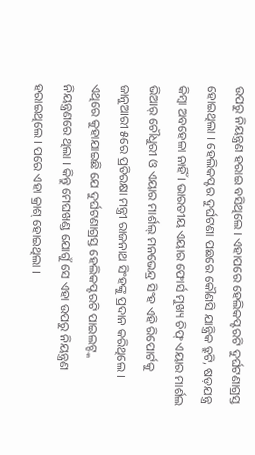ଉପରୁ ନିୟନ୍ତ୍ରଣ ହରାଇ ବସିଥିଲେ । ଏହାପରେ ହେଲିକପ୍ଟରଟି ଦୁର୍ଘଟଣାଗ୍ରସ୍ତ ହୋଇଥିଲା । ହେଲିକପ୍ଟର ଦୁର୍ଘଟଣା ପଛରେ କୌଣସି ଯାନ୍ତ୍ରିକ ତ୍ରୁଟି, ଷଡ଼ଯନ୍ତ୍ର କିମ୍ବା ଅବହେଳା ନାହିଁ । ଭାରତୀୟ ଏୟାର ଫୋର୍ସ ମୁଖ୍ୟ ଚିଫ୍ ଏୟାର ମାର୍ଶଲ ଭିଆର୍ ଚୌଧୁରୀ ଓ ଏୟାର ମାର୍ଶଲ୍ ମନଭେନ୍ଦ୍ର ସିଂହ ଏହି ରିପୋର୍ଟକୁ ଜାନୁଆରୀ ୫ରେ ପ୍ରତିରକ୍ଷା ମନ୍ତ୍ରୀ ରାଜନାଥ ସିଂହଙ୍କୁ ପ୍ରଦାନ କରିଥିଲେ । ଏଥିରେ କୁହାଯାଇଛି ଯେ ଦୁର୍ଘଟଣାଗ୍ରସ୍ତ ହେଲିକପ୍ଟରଟି ପାଇଲଟ୍ଙ୍କ ନିୟନ୍ତ୍ରଣରେ ଥିଲା । କିନ୍ତୁ ମେଘଖଣ୍ଡ ଯୋଗୁଁ ସେ ଏହା ଉପରୁ ନିୟନ୍ତ୍ରଣ ହରାଇଥିଲେ । ପରେ ଏହା କ୍ରାଶ୍ ହୋଇଥିଲା ।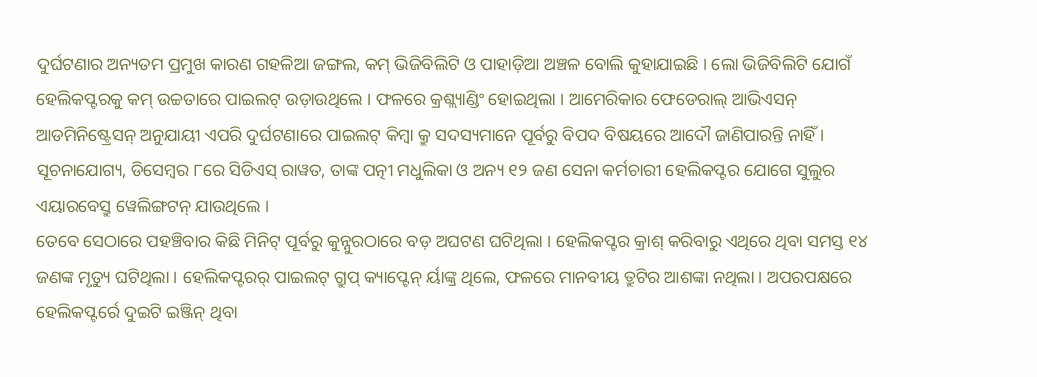ଦୁର୍ଘଟଣାର ଅନ୍ୟତମ ପ୍ରମୁଖ କାରଣ ଗହଳିଆ ଜଙ୍ଗଲ, କମ୍ ଭିଜିବିଲିଟି ଓ ପାହାଡ଼ିଆ ଅଞ୍ଚଳ ବୋଲି କୁହାଯାଇଛି । ଲୋ ଭିଜିବିଲିଟି ଯୋଗଁ ହେଲିକପ୍ଟରକୁ କମ୍ ଉଚ୍ଚତାରେ ପାଇଲଟ୍ ଉଡ଼ାଉଥିଲେ । ଫଳରେ କ୍ରଶ୍ଲ୍ୟାଣ୍ଡିଂ ହୋଇଥିଲା । ଆମେରିକାର ଫେଡେରାଲ୍ ଆଭିଏସନ୍ ଆଡମିନିଷ୍ଟ୍ରେସନ୍ ଅନୁଯାୟୀ ଏପରି ଦୁର୍ଘଟଣାରେ ପାଇଲଟ୍ କିମ୍ବା କ୍ରୁ ସଦସ୍ୟମାନେ ପୂର୍ବରୁ ବିପଦ ବିଷୟରେ ଆଦୌ ଜାଣିପାରନ୍ତି ନାହିଁ । ସୂଚନାଯୋଗ୍ୟ, ଡିସେମ୍ବର ୮ରେ ସିଡିଏସ୍ ରାୱତ, ତାଙ୍କ ପତ୍ନୀ ମଧୁଲିକା ଓ ଅନ୍ୟ ୧୨ ଜଣ ସେନା କର୍ମଚାରୀ ହେଲିକପ୍ଟର ଯୋଗେ ସୁଲୁର ଏୟାରବେସ୍ରୁ ୱେଲିଙ୍ଗଟନ୍ ଯାଉଥିଲେ ।
ତେବେ ସେଠାରେ ପହଞ୍ଚିବାର କିଛି ମିନିଟ୍ ପୂର୍ବରୁ କୁନ୍ନୁରଠାରେ ବଡ଼ ଅଘଟଣ ଘଟିଥିଲା । ହେଲିକପ୍ଟର କ୍ରାଶ୍ କରିବାରୁ ଏଥିରେ ଥିବା ସମସ୍ତ ୧୪ ଜଣଙ୍କ ମୃତ୍ୟୁ ଘଟିଥିଲା । ହେଲିକପ୍ଟରର୍ ପାଇଲଟ୍ ଗ୍ରୁପ୍ କ୍ୟାପ୍ଟେନ୍ ର୍ୟାଙ୍କ୍ର ଥିଲେ, ଫଳରେ ମାନବୀୟ ତ୍ରୁଟିର ଆଶଙ୍କା ନଥିଲା । ଅପରପକ୍ଷରେ ହେଲିକପ୍ଟର୍ରେ ଦୁଇଟି ଇଞ୍ଜିନ୍ ଥିବା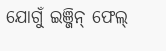ଯୋଗୁଁ ଇଞ୍ଜିନ୍ ଫେଲ୍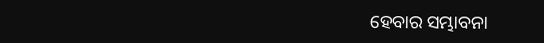ହେବାର ସମ୍ଭାବନା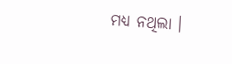ମଧ୍ୟ ନଥିଲା ।